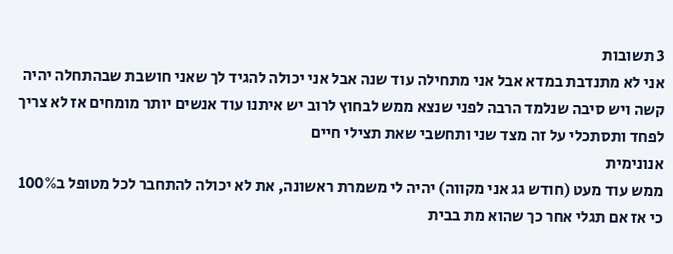3 תשובות
אני לא מתנדבת במדא אבל אני מתחילה עוד שנה אבל אני יכולה להגיד לך שאני חושבת שבהתחלה יהיה קשה ויש סיבה שנלמד הרבה לפני שנצא ממש לבחוץ לרוב יש איתנו עוד אנשים יותר מומחים אז לא צריך לפחד ותסתכלי על זה מצד שני ותחשבי שאת תצילי חיים
אנונימית
ממש עוד מעט (חודש גג אני מקווה) יהיה לי משמרת ראשונה, את לא יכולה להתחבר לכל מטופל ב100% כי אז אם תגלי אחר כך שהוא מת בבית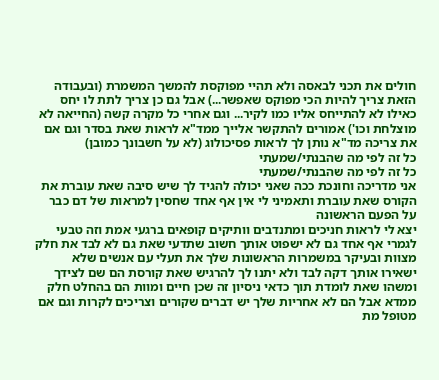חולים את תכני לבאסה ולא תהיי מפוקסת להמשך המשמרת (ובעבודה הזאת צריך להיות הכי מפוקס שאפשר...) אבל גם כן צריך לתת לו יחס כאילו לא להתייחס אליו כמו לקיר... וגם אחרי כל מקרה קשה (החייאה לא מוצלחת וכו') אמורים להתקשר אלייך ממד"א לראות שאת בסדר וגם אם את צריכה מד"א נותן לך לראות פסיכולוג (לא על חשבונך כמובן)
כל זה לפי מה שהבנתי/שמעתי
כל זה לפי מה שהבנתי/שמעתי
אני מדריכה וחונכת ככה שאני יכולה להגיד לך שיש סיבה שאת עוברת את הקורס שאת עוברת ותאמיני לי אין אף אחד שחסין למראות של דם כבר על הפעם הראשונה
יצא לי לראות חניכים ומתנדבים וותיקים קופאים ברגעי אמת וזה טבעי לגמרי אף אחד גם לא ישפוט אותך חשוב שתדעי שאת גם לא לבד את חלק מצוות ובעיקר במשמרות הראשונות שלך את תעלי עם אנשים שלא ישאירו אותך דקה לבד ולא יתנו לך להרגיש שאת קורסת הם שם לצידך
ומשהו שאת לומדת תוך כדאי ניסיון זה שכן חיים ומוות הם בהחלט חלק ממדא אבל הם לא אחריות שלך יש דברים שקורים וצריכים לקרות וגם אם מטופל מת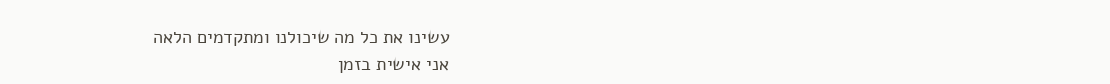עשינו את כל מה שיכולנו ומתקדמים הלאה
אני אישית בזמן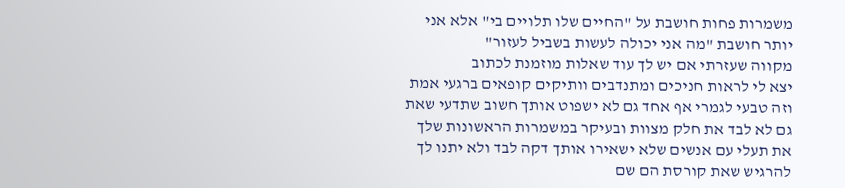משמרות פחות חושבת על "החיים שלו תלויים בי" אלא אני יותר חושבת "מה אני יכולה לעשות בשביל לעזור"
מקווה שעזרתי אם יש לך עוד שאלות מוזמנת לכתוב
יצא לי לראות חניכים ומתנדבים וותיקים קופאים ברגעי אמת וזה טבעי לגמרי אף אחד גם לא ישפוט אותך חשוב שתדעי שאת גם לא לבד את חלק מצוות ובעיקר במשמרות הראשונות שלך את תעלי עם אנשים שלא ישאירו אותך דקה לבד ולא יתנו לך להרגיש שאת קורסת הם שם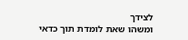לצידך
ומשהו שאת לומדת תוך כדאי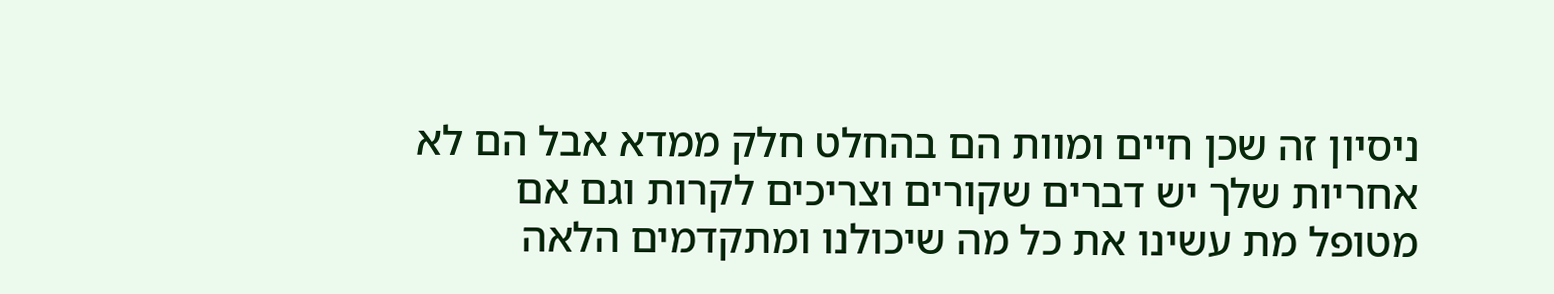ניסיון זה שכן חיים ומוות הם בהחלט חלק ממדא אבל הם לא אחריות שלך יש דברים שקורים וצריכים לקרות וגם אם מטופל מת עשינו את כל מה שיכולנו ומתקדמים הלאה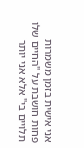אני אישית בזמן משמרות פחות חושבת על "החיים שלו תלויים בי" אלא אני יותר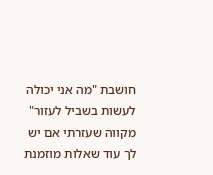חושבת "מה אני יכולה לעשות בשביל לעזור"
מקווה שעזרתי אם יש לך עוד שאלות מוזמנת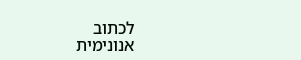לכתוב
אנונימית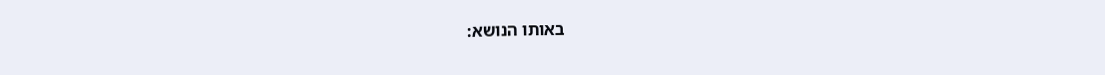באותו הנושא: